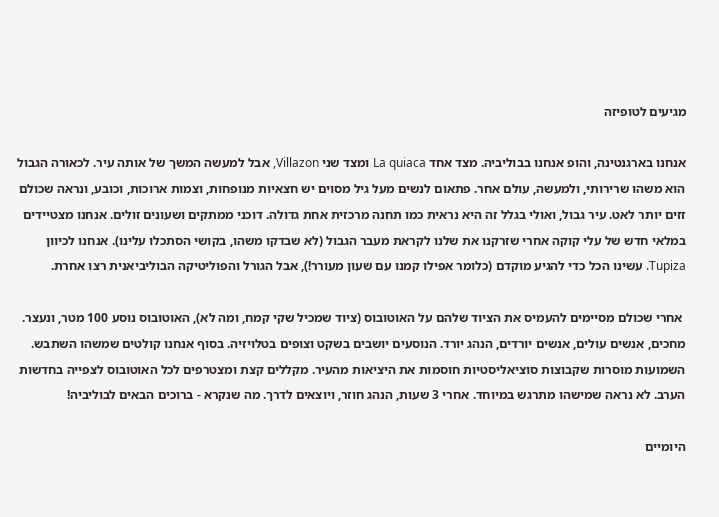מגיעים לטופיזה

אנחנו בארגנטינה, והופ אנחנו בבוליביה. מצד אחד La quiaca ומצד שני Villazon, אבל למעשה המשך של אותה עיר. לכאורה הגבול הוא משהו שרירותי, ולמעשה, עולם אחר. פתאום לנשים מעל גיל מסוים יש חצאיות מנופחות, וצמות ארוכות, וכובע, ונראה שכולם זזים יותר לאט. עיר גבול, ואולי בגלל זה היא נראית כמו תחנה מרכזית אחת גדולה. דוכני ממתקים ושעונים זולים. אנחנו מצטיידים במלאי חדש של עלי קוקה אחרי שזרקנו את שלנו לקראת מעבר הגבול (לא שבדקו משהו, בקושי הסתכלו עלינו). אנחנו לכיוון Tupiza. עשינו הכל כדי להגיע מוקדם (כלומר אפילו קמנו עם שעון מעורר!), אבל הגורל והפוליטיקה הבוליביאנית רצו אחרת.

 אחרי שכולם מסיימים להעמיס את הציוד שלהם על האוטובוס (ציוד שמכיל שקי קמח, ומה לא), האוטובוס נוסע 100 מטר, ונעצר. מחכים, אנשים עולים, אנשים יורדים, הנהג יורד. הנוסעים יושבים בשקט וצופים בטלויזיה. בסוף אנחנו קולטים שמשהו השתבש. השמועות מוסרות שקבוצות סוציאליסטיות חוסמות את היציאות מהעיר. מקללים קצת ומצטרפים לכל האוטובוס לצפייה בחדשות הערב. לא נראה שמישהו מתרגש במיוחד. אחרי 3 שעות, הנהג חוזר, ויוצאים לדרך. מה שנקרא - ברוכים הבאים לבוליביה!

היומיים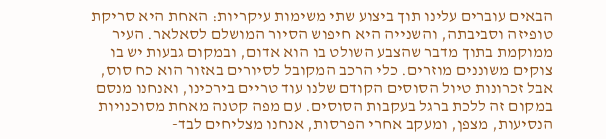הבאים עוברים עלינו תוך ביצוע שתי משימות עיקריות: האחת היא סריקת טופיזה וסביבתה, והשנייה היא חיפוש הסיור המושלם לסאלאר. העיר ממוקמת בתוך מדבר שהצבע השולט בו הוא אדום, ובמקום גבעות יש בו צוקים משוננים מוזרים. כלי הרכב המקובל לסיורים באזור הוא כח סוס, אבל זכרונות טיול הסוסים הקודם שלנו עוד טריים בירכינו, ואנחנו מנסם במקום זה ללכת ברגל בעקבות הסוסים. עם מפה קטנה מאחת מסוכנויות הנסיעות, מצפן, ומעקב אחרי הפרסות, אנחנו מצליחים לבד-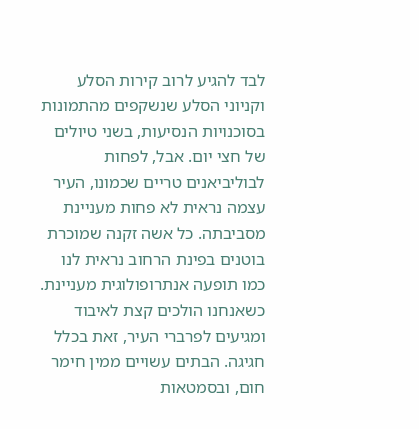לבד להגיע לרוב קירות הסלע וקניוני הסלע שנשקפים מהתמונות בסוכנויות הנסיעות, בשני טיולים של חצי יום. אבל, לפחות לבוליביאנים טריים שכמונו, העיר עצמה נראית לא פחות מעניינת מסביבתה. כל אשה זקנה שמוכרת בוטנים בפינת הרחוב נראית לנו כמו תופעה אנתרופולוגית מעניינת. כשאנחנו הולכים קצת לאיבוד ומגיעים לפרברי העיר, זאת בכלל חגיגה. הבתים עשויים ממין חימר חום, ובסמטאות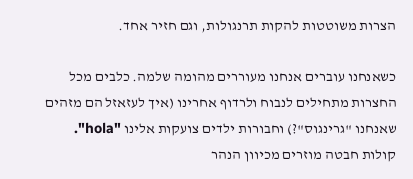הצרות משוטטות להקות תרנגולות, וגם חזיר אחד.

כשאנחנו עוברים אנחנו מעוררים מהומה שלמה. כלבים מכל החצרות מתחילים לנבוח ולרדוף אחרינו (איך לעזאזל הם מזהים שאנחנו "גרינגוס"?) וחבורות ילדים צועקות אלינו "hola". קולות חבטה מוזרים מכיוון הנהר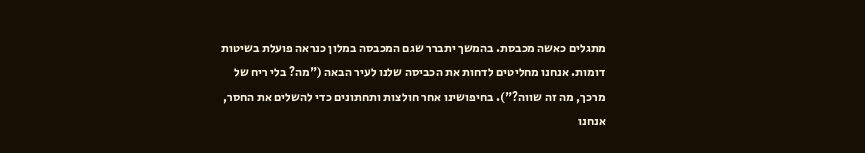מתגלים כאשה מכבסת. בהמשך יתברר שגם המכבסה במלון כנראה פועלת בשיטות דומות. אנחנו מחליטים לדחות את הכביסה שלנו לעיר הבאה ("מה? בלי ריח של מרכך, מה זה שווה?"). בחיפושינו אחר חולצות ותחתונים כדי להשלים את החסר, אנחנו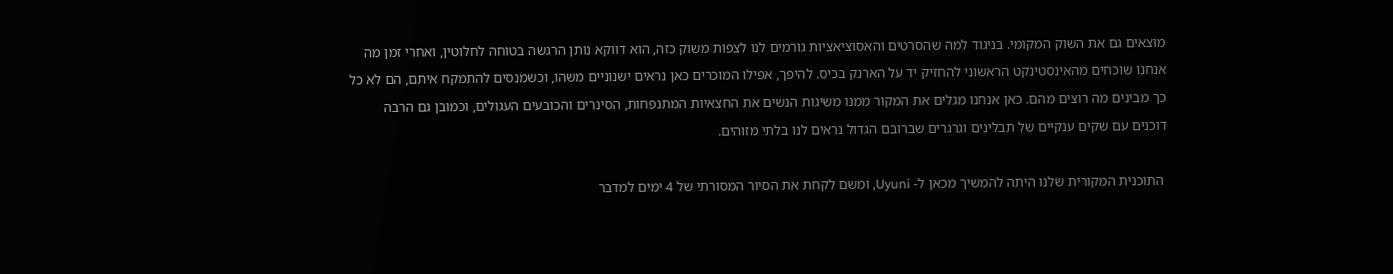מוצאים גם את השוק המקומי. בניגוד למה שהסרטים והאסוציאציות גורמים לנו לצפות משוק כזה, הוא דווקא נותן הרגשה בטוחה לחלוטין, ואחרי זמן מה אנחנו שוכחים מהאינסטינקט הראשוני להחזיק יד על הארנק בכיס. להיפך, אפילו המוכרים כאן נראים ישנוניים משהו, וכשמנסים להתמקח איתם, הם לא כל כך מבינים מה רוצים מהם. כאן אנחנו מגלים את המקור ממנו משיגות הנשים את החצאיות המתנפחות, הסינרים והכובעים העגולים, וכמובן גם הרבה דוכנים עם שקים ענקיים של תבלינים וגרגרים שברובם הגדול נראים לנו בלתי מזוהים.

 התוכנית המקורית שלנו היתה להמשיך מכאן ל- Uyuni, ומשם לקחת את הסיור המסורתי של 4 ימים למדבר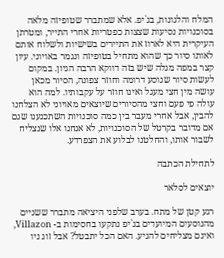המלח והלגונות, בג`יפ. אלא שמתברר שטופיזה מלאה בסוכנויות נסיעות שצצות כפטריות אחרי התייר, ומטרתן העיקרית היא לארוז את התיירים בשישיות ולשלוח אותם לאותו סיור כך שהוא מתחיל בטופיזה ונגמר באויוני. עיון קצר במפה מגלה שיש בזה דווקא הרבה הגיון. במקום לעשות סיור שנוסע דרומה וחוזר צפונה, הסיור מכאן עושה מין חצי מעגל ואינו חוזר על עקבותיו. למה הוא עולה פי פעם וחצי מהסיורים שיוצאים מאויוני לא הצלחנו להבין, אבל אחרי מעבר בין כמה סוכנויות השתכנענו שגם אם מדובר בקרטל של הסוכנויות, לא אנחנו אלו שנצליח לשבור אותו, והחלטנו לבלוע את הצפרדע.

לתחילת הכתבה

יוצאים לסלאר

רגע קטן של מתח. בערב שלפני היציאה מתברר ששניים מהנוסעים המיועדים בג`יפ נתקעו בחסימות ב- Villazon, ואינם מצליחים להגיע. האם הכל יתבטל? אבל זוג ניו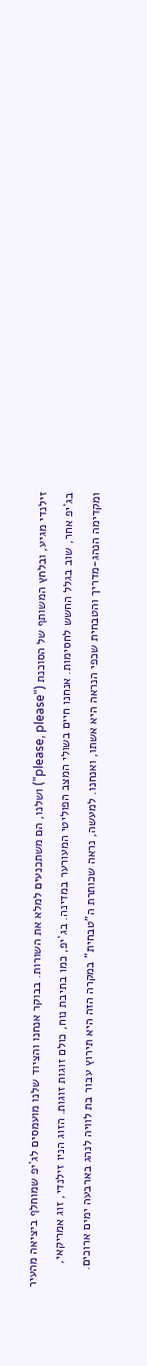זילנדי מגיע, ובלחץ המשותף של הסוכנת ("please, please") ושלנו, הם משתכנעים למלא את השורות. בבוקר אנחנו והציוד שלנו מועמסים לג`יפ שמוחלף ביציאה מהעיר בג`יפ אחר, שוב בגלל החשש לחסימות. אנחנו חיים בשולי המצב הפוליטי המעורער במדינה. בג`יפ, כמו בתיבת נוח, כולם זוגות זוגות. הזוג הניו זילנדי, זוג אמריקאי, ומקדימה הנהג-מדריך והטבחית שכפי הנראה היא אשתו, ואנחנו. למעשה, נראה שכותרת ה"טבחית" במקרה הזה היא תירוץ עבור בת לוויה לנהג בארבעה ימים ארוכים.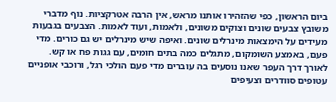ביום הראשון, כפי שהזהירו אותנו מראש, אין הרבה אטרקציות. נוף מדברי משובץ צבעים שונים וצוקים משונים, ולאמות, ועוד לאמות. הצבעים בגבעות מעידים על הימצאות מינרלים שונים. ואיפה שיש מינרלים יש גם כורים. מדי פעם, באמצע השומקום, מתגלים כמה בתים חומים, עם גגות פח או קש. לאורך דרך העפר שאנו נוסעים בה עוברים מדי פעם הולכי רגל, ורוכבי אופניים עטופים סוודרים וצעיפים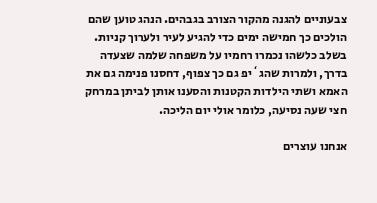צבעוניים להגנה מהקור הצורב בגבהים. הנהג טוען שהם הולכים כך חמישה ימים כדי להגיע לעיר ולערוך קניות. בשלב כלשהו נכמרו רחמיו על משפחה שלמה שצעדה בדרך, ולמרות שהג`יפ גם כך צפוף, דחסנו פנימה גם את האמא ושתי הילדות הקטנות והסענו אותן לביתן במרחק חצי שעה נסיעה, כלומר אולי יום הליכה.

אנחנו עוצרים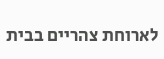לארוחת צהריים בבית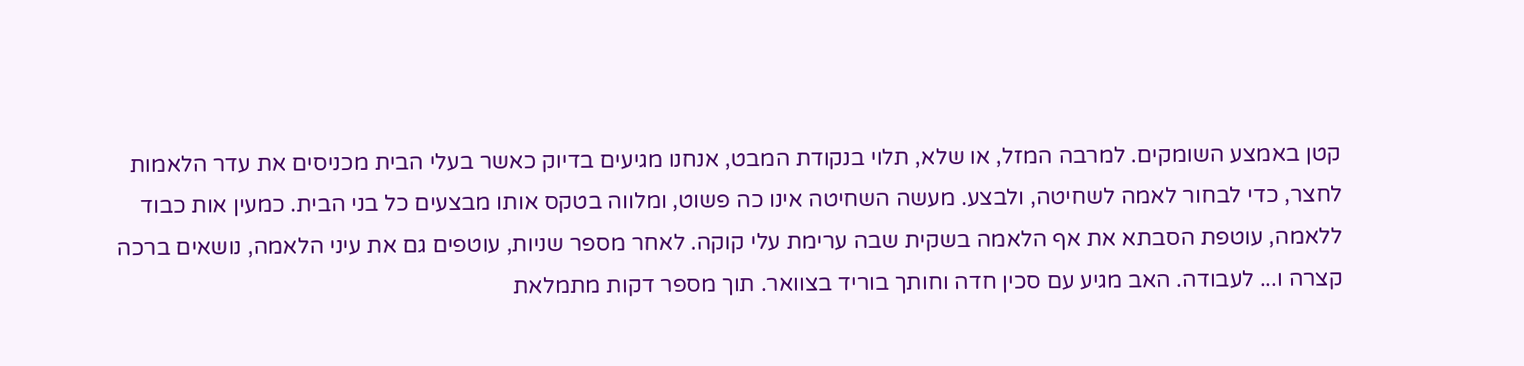קטן באמצע השומקים. למרבה המזל, או שלא, תלוי בנקודת המבט, אנחנו מגיעים בדיוק כאשר בעלי הבית מכניסים את עדר הלאמות לחצר, כדי לבחור לאמה לשחיטה, ולבצע. מעשה השחיטה אינו כה פשוט, ומלווה בטקס אותו מבצעים כל בני הבית. כמעין אות כבוד ללאמה, עוטפת הסבתא את אף הלאמה בשקית שבה ערימת עלי קוקה. לאחר מספר שניות, עוטפים גם את עיני הלאמה, נושאים ברכה קצרה ו... לעבודה. האב מגיע עם סכין חדה וחותך בוריד בצוואר. תוך מספר דקות מתמלאת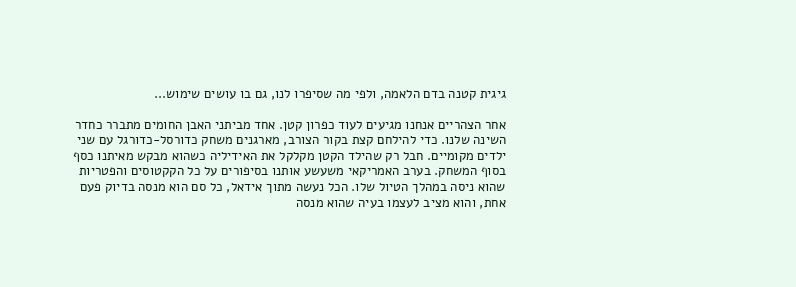גיגית קטנה בדם הלאמה, ולפי מה שסיפרו לנו, גם בו עושים שימוש...

אחר הצהריים אנחנו מגיעים לעוד כפרון קטן. אחד מביתני האבן החומים מתברר כחדר השינה שלנו. כדי להילחם קצת בקור הצורב, מארגנים משחק כדורסל-כדורגל עם שני ילדים מקומיים. חבל רק שהילד הקטן מקלקל את האידיליה כשהוא מבקש מאיתנו כסף בסוף המשחק. בערב האמריקאי משעשע אותנו בסיפורים על כל הקקטוסים והפטריות שהוא ניסה במהלך הטיול שלו. הכל נעשה מתוך אידאל, כל סם הוא מנסה בדיוק פעם אחת, והוא מציב לעצמו בעיה שהוא מנסה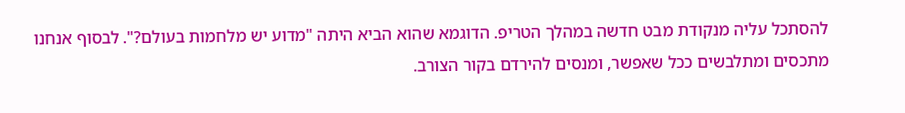להסתכל עליה מנקודת מבט חדשה במהלך הטריפ. הדוגמא שהוא הביא היתה "מדוע יש מלחמות בעולם?". לבסוף אנחנו מתכסים ומתלבשים ככל שאפשר, ומנסים להירדם בקור הצורב.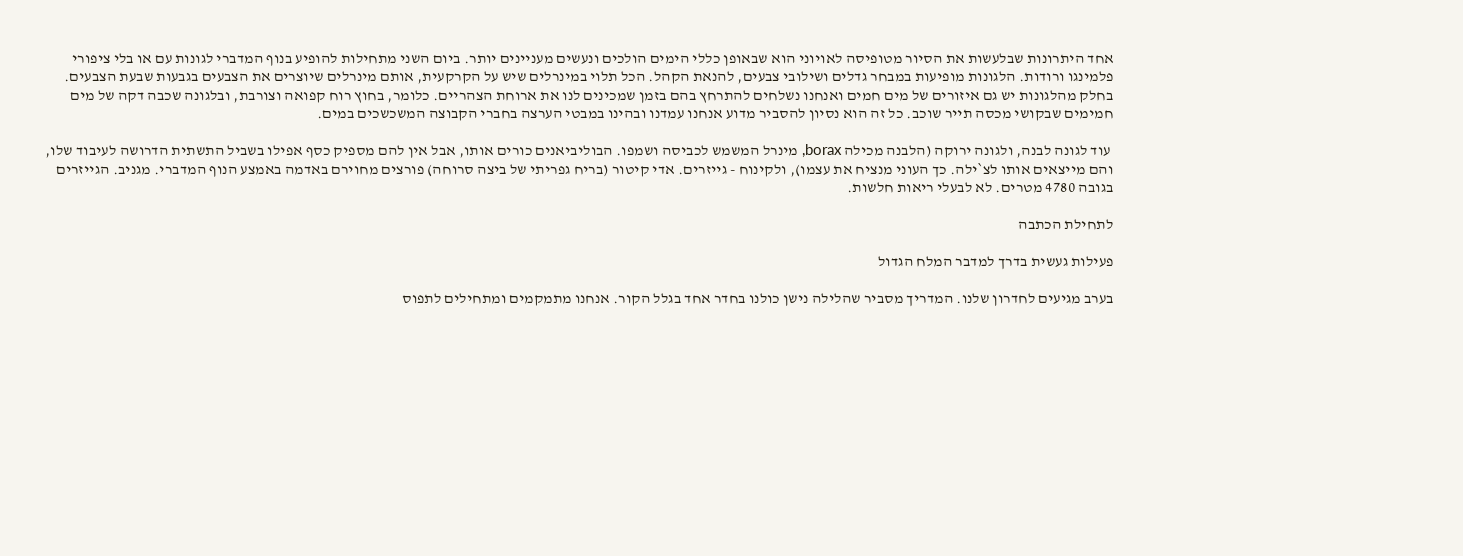אחד היתרונות שבלעשות את הסיור מטופיסה לאויוני הוא שבאופן כללי הימים הולכים ונעשים מעניינים יותר. ביום השני מתחילות להופיע בנוף המדברי לגונות עם או בלי ציפורי פלמינגו ורודות. הלגונות מופיעות במבחר גדלים ושילובי צבעים, להנאת הקהל. הכל תלוי במינרלים שיש על הקרקעית, אותם מינרלים שיוצרים את הצבעים בגבעות שבעת הצבעים. בחלק מהלגונות יש גם איזורים של מים חמים ואנחנו נשלחים להתרחץ בהם בזמן שמכינים לנו את ארוחת הצהריים. כלומר, בחוץ רוח קפואה וצורבת, ובלגונה שכבה דקה של מים חמימים שבקושי מכסה תייר שוכב. כל זה הוא נסיון להסביר מדוע אנחנו עמדנו ובהינו במבטי הערצה בחברי הקבוצה המשכשכים במים.

 עוד לגונה לבנה, ולגונה ירוקה (הלבנה מכילה borax, מינרל המשמש לכביסה ושמפו. הבוליביאנים כורים אותו, אבל אין להם מספיק כסף אפילו בשביל התשתית הדרושה לעיבוד שלו, והם מייצאים אותו לצ`ילה. כך העוני מנציח את עצמו), ולקינוח - גייזרים. אדי קיטור (בריח גפריתי של ביצה סרוחה) פורצים מחוירם באדמה באמצע הנוף המדברי. מגניב. הגייזרים בגובה 4780 מטרים. לא לבעלי ריאות חלשות.

לתחילת הכתבה

פעילות געשית בדרך למדבר המלח הגדול

בערב מגיעים לחדרון שלנו. המדריך מסביר שהלילה נישן כולנו בחדר אחד בגלל הקור. אנחנו מתמקמים ומתחילים לתפוס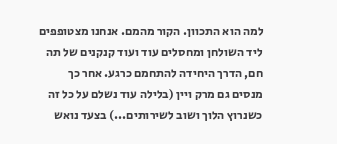למה הוא התכוון. הקור מהמם. אנחנו מצטופפים ליד השולחן ומחסלים עוד ועוד קנקנים של תה חם, הדרך היחידה להתחמם כרגע. אחר כך מנסים גם מרק ויין (בלילה עוד נשלם על כל זה כשנרוץ הלוך ושוב לשירותים...) בצעד נואש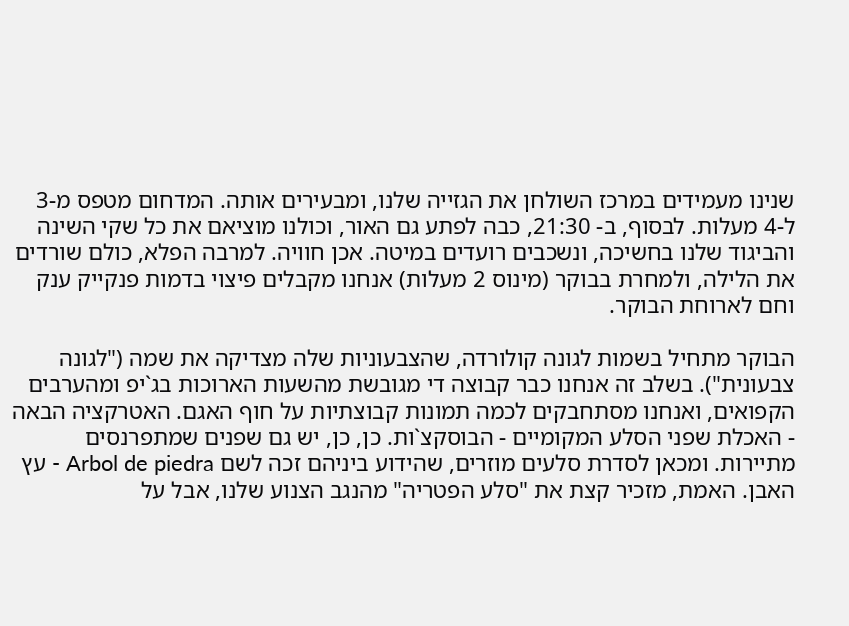שנינו מעמידים במרכז השולחן את הגזייה שלנו, ומבעירים אותה. המדחום מטפס מ-3 ל-4 מעלות. לבסוף, ב- 21:30, כבה לפתע גם האור, וכולנו מוציאם את כל שקי השינה והביגוד שלנו בחשיכה, ונשכבים רועדים במיטה. אכן חוויה. למרבה הפלא, כולם שורדים את הלילה, ולמחרת בבוקר (מינוס 2 מעלות) אנחנו מקבלים פיצוי בדמות פנקייק ענק וחם לארוחת הבוקר.

הבוקר מתחיל בשמות לגונה קולורדה, שהצבעוניות שלה מצדיקה את שמה ("לגונה צבעונית"). בשלב זה אנחנו כבר קבוצה די מגובשת מהשעות הארוכות בג`יפ ומהערבים הקפואים, ואנחנו מסתחבקים לכמה תמונות קבוצתיות על חוף האגם. האטרקציה הבאה - האכלת שפני הסלע המקומיים - הבוסקצ`ות. כן, כן, יש גם שפנים שמתפרנסים מתיירות. ומכאן לסדרת סלעים מוזרים, שהידוע ביניהם זכה לשם Arbol de piedra - עץ האבן. האמת, מזכיר קצת את "סלע הפטריה" מהנגב הצנוע שלנו, אבל על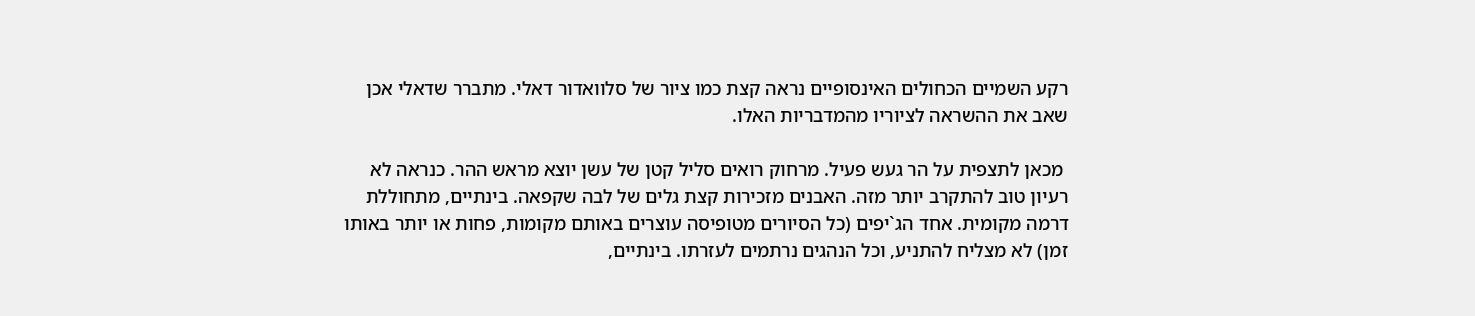רקע השמיים הכחולים האינסופיים נראה קצת כמו ציור של סלוואדור דאלי. מתברר שדאלי אכן שאב את ההשראה לציוריו מהמדבריות האלו.

 מכאן לתצפית על הר געש פעיל. מרחוק רואים סליל קטן של עשן יוצא מראש ההר. כנראה לא רעיון טוב להתקרב יותר מזה. האבנים מזכירות קצת גלים של לבה שקפאה. בינתיים, מתחוללת דרמה מקומית. אחד הג`יפים (כל הסיורים מטופיסה עוצרים באותם מקומות, פחות או יותר באותו זמן) לא מצליח להתניע, וכל הנהגים נרתמים לעזרתו. בינתיים,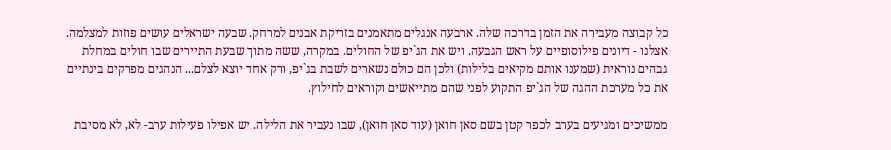כל קבוצה מעבירה את הזמן בדרכה שלה. ארבעה אנגלים מתאמנים בזריקת אבנים למרחק. שבעה ישראלים עושים פוזות למצלמה. אצלנו - דיונים פילוסופיים על ראש הגבעה. ויש את הג`יפ של החולים. במקרה, ששה מתוך שבעת התיירים שבו חולים במחלת גבהים נוראית (שמענו אותם מקיאים בלילות) ולכן הם כולם נשארים לשבת בג`יפ, ורק אחד יוצא לצלם... הנהגים מפרקים בינתיים את כל מערכת ההגה של הג`יפ התקוע לפני שהם מתייאשים וקוראים לחילוץ.

ממשיכים ומגיעים בערב לכפר קטן בשם סאן חואן (עוד סאן חואן), שבו נעביר את הלילה. יש אפילו פעילות ערב- לא, לא מסיבת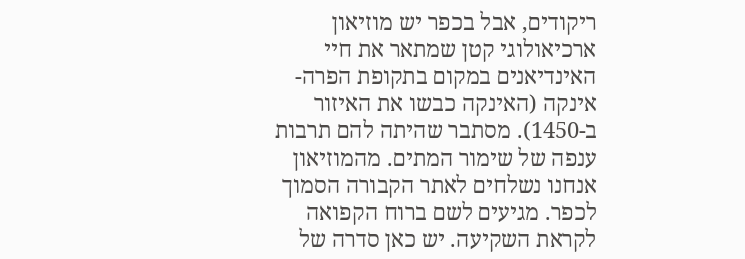ריקודים, אבל בכפר יש מוזיאון ארכיאולוגי קטן שמתאר את חיי האינדיאנים במקום בתקופת הפרה- אינקה (האינקה כבשו את האיזור ב-1450). מסתבר שהיתה להם תרבות ענפה של שימור המתים. מהמוזיאון אנחנו נשלחים לאתר הקבורה הסמוך לכפר. מגיעים לשם ברוח הקפואה לקראת השקיעה. יש כאן סדרה של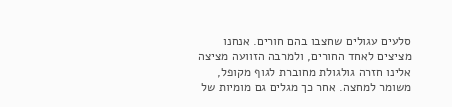סלעים עגולים שחצבו בהם חורים. אנחנו מציצים לאחד החורים, ולמרבה הזוועה מציצה אלינו חזרה גולגולת מחוברת לגוף מקופל, משומר למחצה. אחר כך מגלים גם מומיות של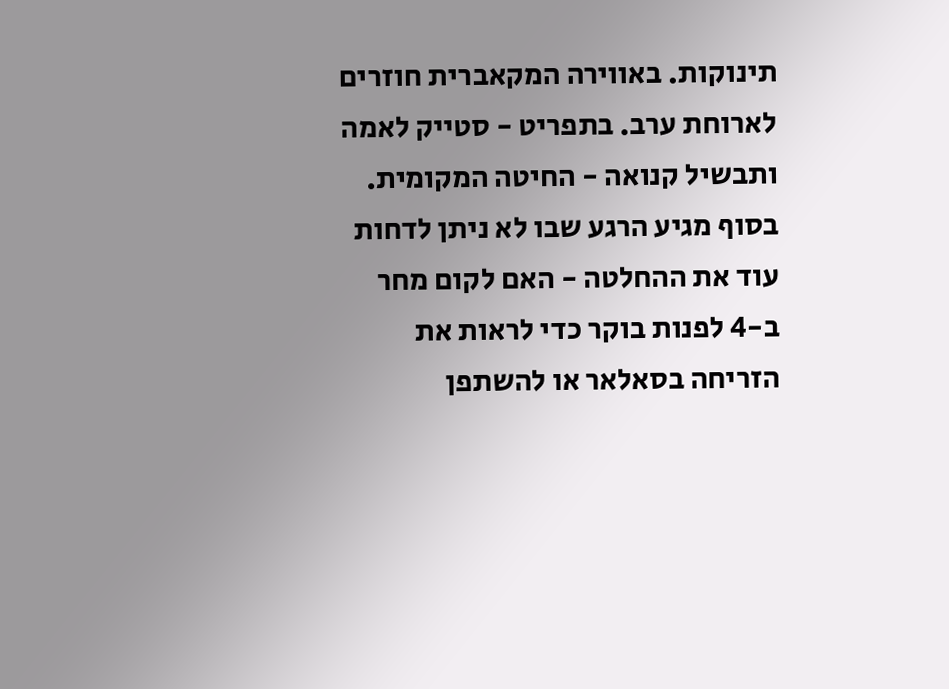תינוקות. באווירה המקאברית חוזרים לארוחת ערב. בתפריט - סטייק לאמה ותבשיל קנואה - החיטה המקומית. בסוף מגיע הרגע שבו לא ניתן לדחות עוד את ההחלטה - האם לקום מחר ב-4 לפנות בוקר כדי לראות את הזריחה בסאלאר או להשתפן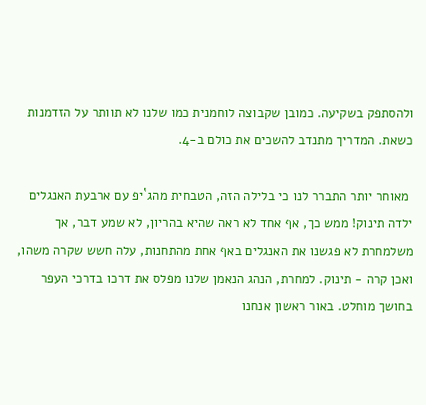ולהסתפק בשקיעה. כמובן שקבוצה לוחמנית כמו שלנו לא תוותר על הזדמנות כשאת. המדריך מתנדב להשכים את כולם ב-4.

 מאוחר יותר התברר לנו כי בלילה הזה, הטבחית מהג`יפ עם ארבעת האנגלים ילדה תינוק! ממש כך, אף אחד לא ראה שהיא בהריון, לא שמע דבר, אך משלמחרת לא פגשנו את האנגלים באף אחת מהתחנות, עלה חשש שקרה משהו, ואכן קרה - תינוק. למחרת, הנהג הנאמן שלנו מפלס את דרכו בדרכי העפר בחושך מוחלט. באור ראשון אנחנו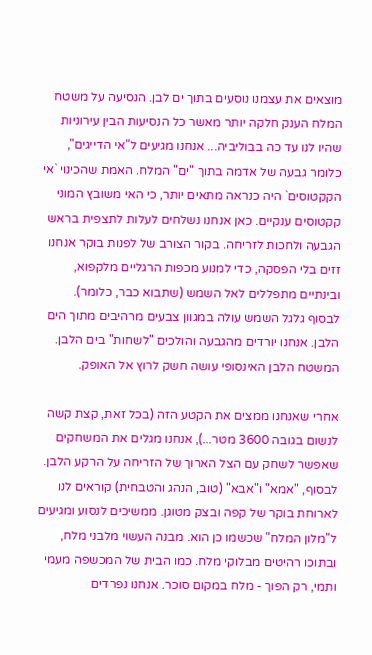מוצאים את עצמנו נוסעים בתוך ים לבן. הנסיעה על משטח המלח הענק חלקה יותר מאשר כל הנסיעות הבין עירוניות שהיו לנו עד כה בבוליביה... אנחנו מגיעים ל"אי הדייגים", כלומר גבעה של אדמה בתוך "ים" המלח. האמת שהכינוי `אי הקקטוסים` היה כנראה מתאים יותר, כי האי משובץ המוני קקטוסים ענקיים. כאן אנחנו נשלחים לעלות לתצפית בראש הגבעה ולחכות לזריחה. בקור הצורב של לפנות בוקר אנחנו זזים בלי הפסקה, כדי למנוע מכפות הרגליים מלקפוא, ובינתיים מתפללים לאל השמש (שתבוא כבר, כלומר). לבסוף גלגל השמש עולה במגוון צבעים מרהיבים מתוך הים הלבן. אנחנו יורדים מהגבעה והולכים "לשחות" בים הלבן. המשטח הלבן האינסופי עושה חשק לרוץ אל האופק.

אחרי שאנחנו ממצים את הקטע הזה (בכל זאת, קצת קשה לנשום בגובה 3600 מטר...), אנחנו מגלים את המשחקים שאפשר לשחק עם הצל הארוך של הזריחה על הרקע הלבן. לבסוף, "אמא" ו"אבא" (טוב, הנהג והטבחית) קוראים לנו לארוחת בוקר של קפה ובצק מטוגן. ממשיכים לנסוע ומגיעים ל"מלון המלח" שכשמו כן הוא. מבנה העשוי מלבני מלח, ובתוכו רהיטים מבלוקי מלח. כמו הבית של המכשפה מעמי ותמי, רק הפוך - מלח במקום סוכר. אנחנו נפרדים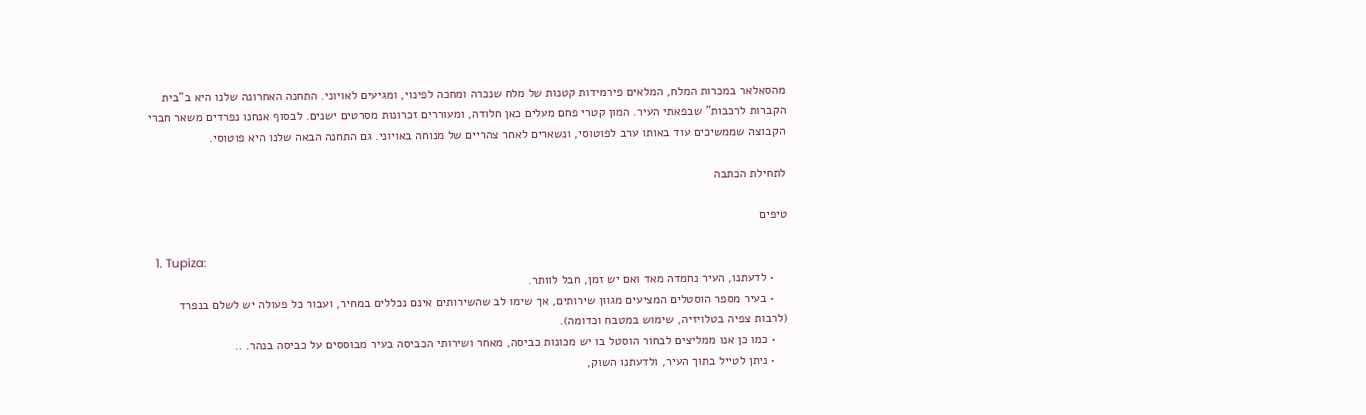מהסאלאר במכרות המלח, המלאים פירמידות קטנות של מלח שנכרה ומחכה לפינוי, ומגיעים לאויוני. התחנה האחרונה שלנו היא ב"בית הקברות לרכבות" שבפאתי העיר. המון קטרי פחם מעלים כאן חלודה, ומעוררים זכרונות מסרטים ישנים. לבסוף אנחנו נפרדים משאר חברי הקבוצה שממשיכים עוד באותו ערב לפוטוסי, ונשארים לאחר צהריים של מנוחה באויוני. גם התחנה הבאה שלנו היא פוטוסי.

לתחילת הכתבה

טיפים

  1. Tupiza:
    • לדעתנו, העיר נחמדה מאד ואם יש זמן, חבל לוותר.
    • בעיר מספר הוסטלים המציעים מגוון שירותים, אך שימו לב שהשירותים אינם נכללים במחיר, ועבור כל פעולה יש לשלם בנפרד (לרבות צפיה בטלויזיה, שימוש במטבח וכדומה).
    • כמו כן אנו ממליצים לבחור הוסטל בו יש מכונות כביסה, מאחר ושירותי הכביסה בעיר מבוססים על כביסה בנהר. ..
    • ניתן לטייל בתוך העיר, ולדעתנו השוק,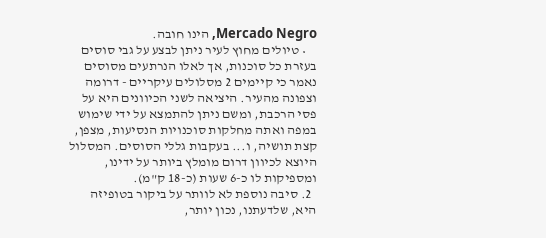Mercado Negro, הינו חובה.
    • טיולים מחוץ לעיר ניתן לבצע על גבי סוסים בעזרת כל סוכנות, אך לאלו הנרתעים מסוסים נאמר כי קיימים 2 מסלולים עיקריים - דרומה וצפונה מהעיר. היציאה לשני הכיוונים היא על פסי הרכבת, ומשם ניתן להתמצא על ידי שימוש במפה ואתה מחלקות סוכנויות הנסיעות, מצפן, קצת תושיה, ו... בעקבות גללי הסוסים. המסלול היוצא לכיוון דרום מומלץ ביותר על ידינו, ומספיקות לו כ-6 שעות (כ-18 ק"מ).
  2. סיבה נוספת לא לוותר על ביקור בטופיזה היא, שלדעתנו, נכון יותר,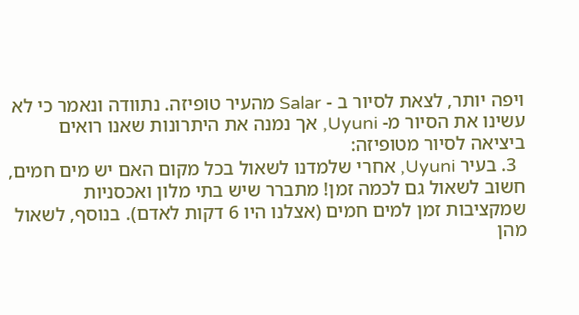ויפה יותר, לצאת לסיור ב - Salar מהעיר טופיזה. נתוודה ונאמר כי לא עשינו את הסיור מ- Uyuni, אך נמנה את היתרונות שאנו רואים ביציאה לסיור מטופיזה:
  3. בעיר Uyuni, אחרי שלמדנו לשאול בכל מקום האם יש מים חמים, חשוב לשאול גם לכמה זמן! מתברר שיש בתי מלון ואכסניות שמקציבות זמן למים חמים (אצלנו היו 6 דקות לאדם). בנוסף, לשאול מהן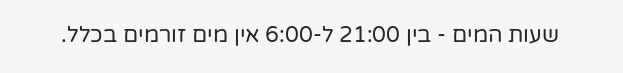שעות המים - בין 21:00 ל-6:00 אין מים זורמים בכלל.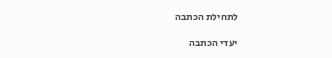לתחילת הכתבה

יעדי הכתבה